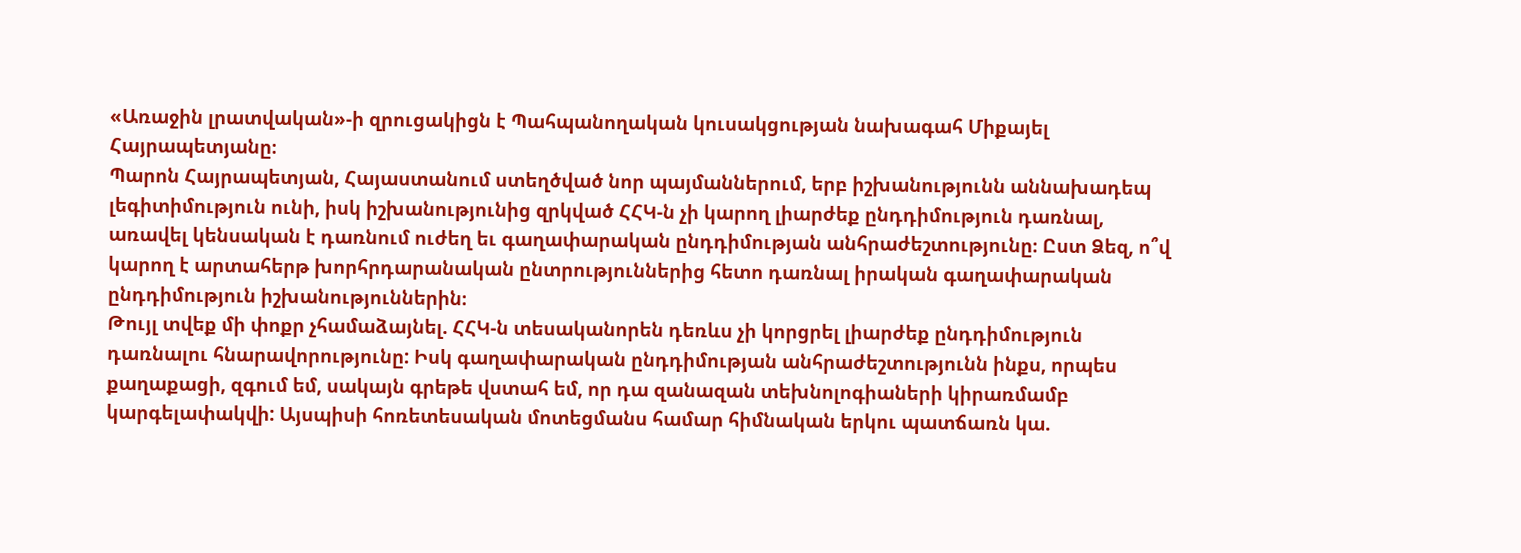«Առաջին լրատվական»-ի զրուցակիցն է Պահպանողական կուսակցության նախագահ Միքայել Հայրապետյանը։
Պարոն Հայրապետյան, Հայաստանում ստեղծված նոր պայմաններում, երբ իշխանությունն աննախադեպ լեգիտիմություն ունի, իսկ իշխանությունից զրկված ՀՀԿ-ն չի կարող լիարժեք ընդդիմություն դառնալ, առավել կենսական է դառնում ուժեղ եւ գաղափարական ընդդիմության անհրաժեշտությունը։ Ըստ Ձեզ, ո՞վ կարող է արտահերթ խորհրդարանական ընտրություններից հետո դառնալ իրական գաղափարական ընդդիմություն իշխանություններին։
Թույլ տվեք մի փոքր չհամաձայնել. ՀՀԿ-ն տեսականորեն դեռևս չի կորցրել լիարժեք ընդդիմություն դառնալու հնարավորությունը: Իսկ գաղափարական ընդդիմության անհրաժեշտությունն ինքս, որպես քաղաքացի, զգում եմ, սակայն գրեթե վստահ եմ, որ դա զանազան տեխնոլոգիաների կիրառմամբ կարգելափակվի: Այսպիսի հոռետեսական մոտեցմանս համար հիմնական երկու պատճառն կա.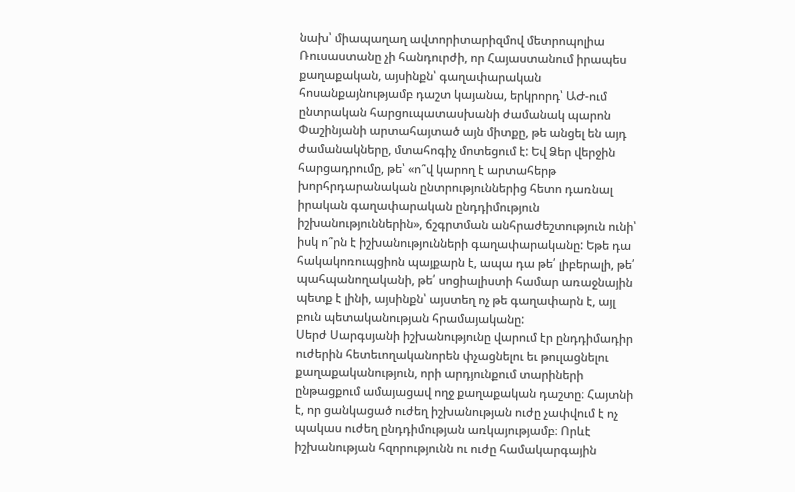նախ՝ միապաղաղ ավտորիտարիզմով մետրոպոլիա Ռուսաստանը չի հանդուրժի, որ Հայաստանում իրապես քաղաքական, այսինքն՝ գաղափարական հոսանքայնությամբ դաշտ կայանա, երկրորդ՝ ԱԺ-ում ընտրական հարցուպատասխանի ժամանակ պարոն Փաշինյանի արտահայտած այն միտքը, թե անցել են այդ ժամանակները, մտահոգիչ մոտեցում է: Եվ Ձեր վերջին հարցադրումը, թե՝ «ո՞վ կարող է արտահերթ խորհրդարանական ընտրություններից հետո դառնալ իրական գաղափարական ընդդիմություն իշխանություններին», ճշգրտման անհրաժեշտություն ունի՝ իսկ ո՞րն է իշխանությունների գաղափարականը: Եթե դա հակակոռուպցիոն պայքարն է, ապա դա թե՛ լիբերալի, թե՛ պահպանողականի, թե՛ սոցիալիստի համար առաջնային պետք է լինի, այսինքն՝ այստեղ ոչ թե գաղափարն է, այլ բուն պետականության հրամայականը:
Սերժ Սարգսյանի իշխանությունը վարում էր ընդդիմադիր ուժերին հետեւողականորեն փչացնելու եւ թուլացնելու քաղաքականություն, որի արդյունքում տարիների ընթացքում ամայացավ ողջ քաղաքական դաշտը։ Հայտնի է, որ ցանկացած ուժեղ իշխանության ուժը չափվում է ոչ պակաս ուժեղ ընդդիմության առկայությամբ։ Որևէ իշխանության հզորությունն ու ուժը համակարգային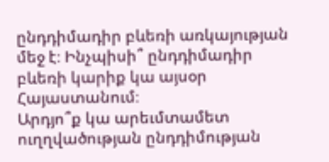ընդդիմադիր բևեռի առկայության մեջ է։ Ինչպիսի՞ ընդդիմադիր բևեռի կարիք կա այսօր Հայաստանում։
Արդյո՞ք կա արեւմտամետ ուղղվածության ընդդիմության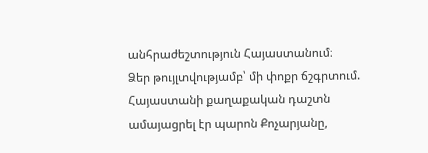անհրաժեշտություն Հայաստանում։
Ձեր թույլտվությամբ՝ մի փոքր ճշգրտում. Հայաստանի քաղաքական դաշտն ամայացրել էր պարոն Քոչարյանը,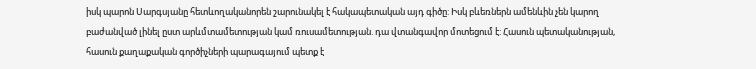իսկ պարոն Սարգսյանը հետևողականորեն շարունակել է հակապետական այդ գիծը: Իսկ բևեռներն ամենևին չեն կարող բաժանված լինել ըստ արևմտամետության կամ ռուսամետության. դա վտանգավոր մոտեցում է: Հասուն պետականության, հասուն քաղաքական գործիչների պարագայում պետք է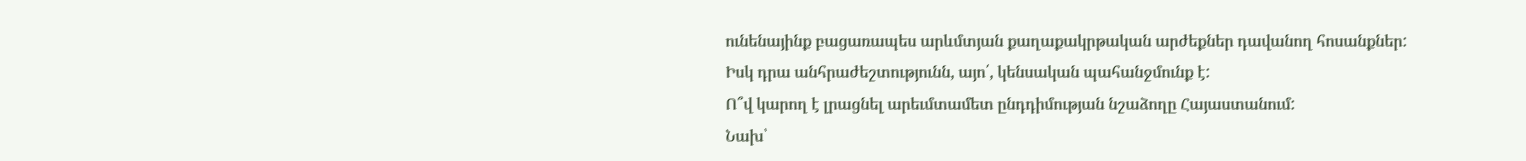ունենայինք բացառապես արևմտյան քաղաքակրթական արժեքներ դավանող հոսանքներ: Իսկ դրա անհրաժեշտությունն, այո՛, կենսական պահանջմունք է:
Ո՞վ կարող է լրացնել արեւմտամետ ընդդիմության նշաձողը Հայաստանում:
Նախ՝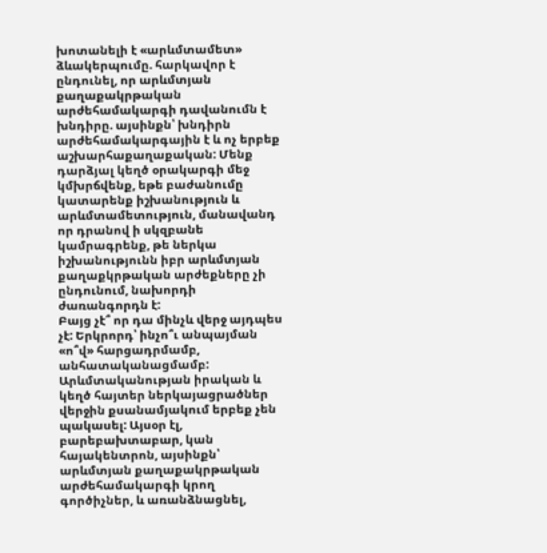խոտանելի է «արևմտամետ» ձևակերպումը. հարկավոր է ընդունել, որ արևմտյան քաղաքակրթական արժեհամակարգի դավանումն է խնդիրը. այսինքն՝ խնդիրն արժեհամակարգային է և ոչ երբեք աշխարհաքաղաքական: Մենք դարձյալ կեղծ օրակարգի մեջ կմխրճվենք, եթե բաժանումը կատարենք իշխանություն և արևմտամետություն, մանավանդ որ դրանով ի սկզբանե կամրագրենք, թե ներկա իշխանությունն իբր արևմտյան քաղաքկրթական արժեքները չի ընդունում, նախորդի ժառանգորդն է:
Բայց չէ՞ որ դա մինչև վերջ այդպես չէ: Երկրորդ՝ ինչո՞ւ անպայման «ո՞վ» հարցադրմամբ, անհատականացմամբ: Արևմտականության իրական և կեղծ հայտեր ներկայացրածներ վերջին քսանամյակում երբեք չեն պակասել: Այսօր էլ, բարեբախտաբար, կան հայակենտրոն, այսինքն՝ արևմտյան քաղաքակրթական արժեհամակարգի կրող գործիչներ, և առանձնացնել,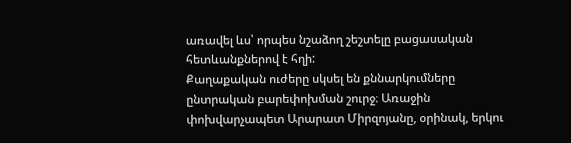առավել ևս՝ որպես նշաձող շեշտելը բացասական հետևանքներով է հղի:
Քաղաքական ուժերը սկսել են քննարկումները ընտրական բարեփոխման շուրջ։ Առաջին փոխվարչապետ Արարատ Միրզոյանը, օրինակ, երկու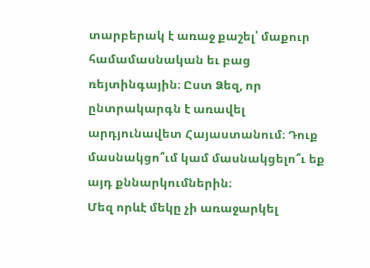տարբերակ է առաջ քաշել՝ մաքուր համամասնական եւ բաց ռեյտինգային։ Ըստ Ձեզ, որ ընտրակարգն է առավել արդյունավետ Հայաստանում։ Դուք մասնակցո՞ւմ կամ մասնակցելո՞ւ եք այդ քննարկումներին։
Մեզ որևէ մեկը չի առաջարկել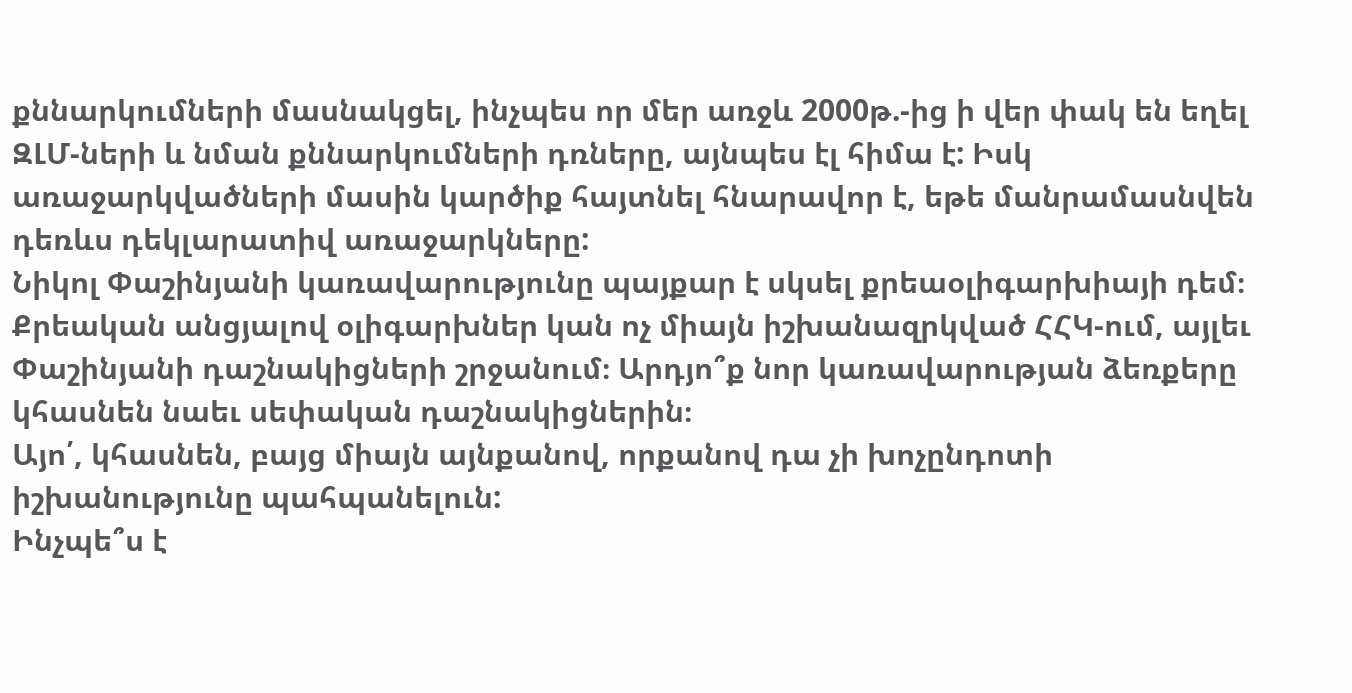քննարկումների մասնակցել, ինչպես որ մեր առջև 2000թ.-ից ի վեր փակ են եղել ԶԼՄ-ների և նման քննարկումների դռները, այնպես էլ հիմա է: Իսկ առաջարկվածների մասին կարծիք հայտնել հնարավոր է, եթե մանրամասնվեն դեռևս դեկլարատիվ առաջարկները:
Նիկոլ Փաշինյանի կառավարությունը պայքար է սկսել քրեաօլիգարխիայի դեմ։ Քրեական անցյալով օլիգարխներ կան ոչ միայն իշխանազրկված ՀՀԿ-ում, այլեւ Փաշինյանի դաշնակիցների շրջանում։ Արդյո՞ք նոր կառավարության ձեռքերը կհասնեն նաեւ սեփական դաշնակիցներին։
Այո՛, կհասնեն, բայց միայն այնքանով, որքանով դա չի խոչընդոտի իշխանությունը պահպանելուն:
Ինչպե՞ս է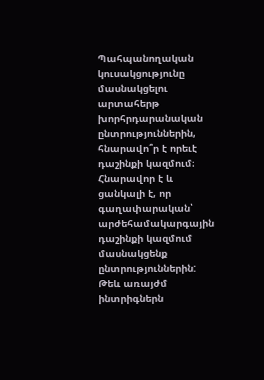Պահպանողական կուսակցությունը մասնակցելու արտահերթ խորհրդարանական ընտրություններին, հնարավո՞ր է որեւէ դաշինքի կազմում։
Հնարավոր է և ցանկալի է, որ գաղափարական՝ արժեհամակարգային դաշինքի կազմում մասնակցենք ընտրություններին: Թեև առայժմ ինտրիգներն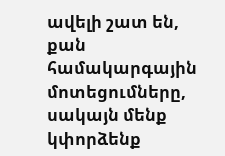ավելի շատ են, քան համակարգային մոտեցումները, սակայն մենք կփորձենք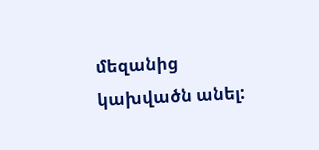մեզանից կախվածն անել: